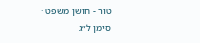טור - חושן משפט · סימן ל״ג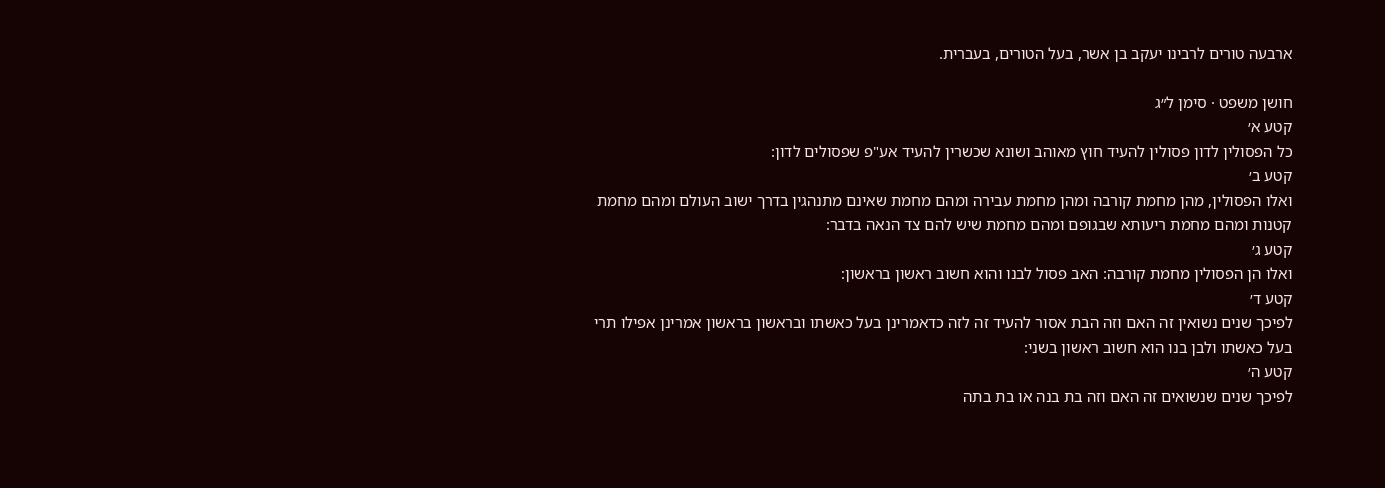ארבעה טורים לרבינו יעקב בן אשר, בעל הטורים, בעברית.

חושן משפט · סימן ל״ג
קטע א׳
כל הפסולין לדון פסולין להעיד חוץ מאוהב ושונא שכשרין להעיד אע"פ שפסולים לדון:
קטע ב׳
ואלו הפסולין, מהן מחמת קורבה ומהן מחמת עבירה ומהם מחמת שאינם מתנהגין בדרך ישוב העולם ומהם מחמת קטנות ומהם מחמת ריעותא שבגופם ומהם מחמת שיש להם צד הנאה בדבר:
קטע ג׳
ואלו הן הפסולין מחמת קורבה: האב פסול לבנו והוא חשוב ראשון בראשון:
קטע ד׳
לפיכך שנים נשואין זה האם וזה הבת אסור להעיד זה לזה כדאמרינן בעל כאשתו ובראשון בראשון אמרינן אפילו תרי בעל כאשתו ולבן בנו הוא חשוב ראשון בשני:
קטע ה׳
לפיכך שנים שנשואים זה האם וזה בת בנה או בת בתה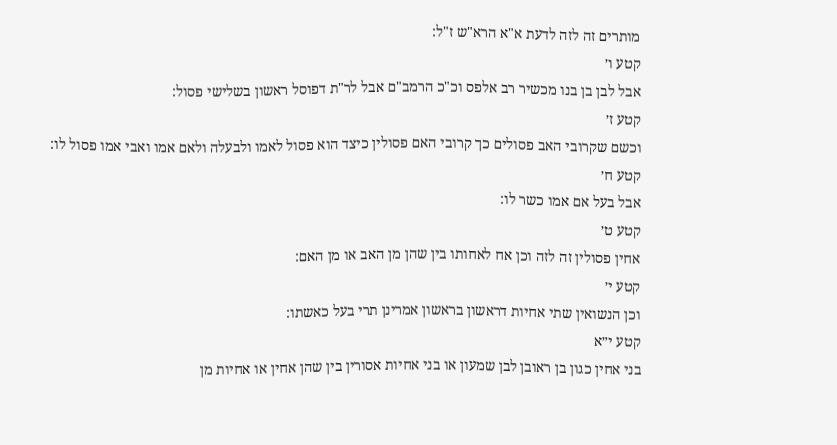מותרים זה לזה לדעת א"א הרא"ש ז"ל:
קטע ו׳
אבל לבן בן בנו מכשיר רב אלפס וכ"כ הרמב"ם אבל לר"ת דפוסל ראשון בשלישי פסול:
קטע ז׳
וכשם שקרובי האב פסולים כך קרובי האם פסולין כיצד הוא פסול לאמו ולבעלה ולאם אמו ואבי אמו פסול לו:
קטע ח׳
אבל בעל אם אמו כשר לו:
קטע ט׳
אחין פסולין זה לזה וכן אח לאחותו בין שהן מן האב או מן האם:
קטע י׳
וכן הנשואין שתי אחיות דראשון בראשון אמרינן תרי בעל כאשתו:
קטע י״א
בני אחין כגון בן ראובן לבן שמעון או בני אחיות אסורין בין שהן אחין או אחיות מן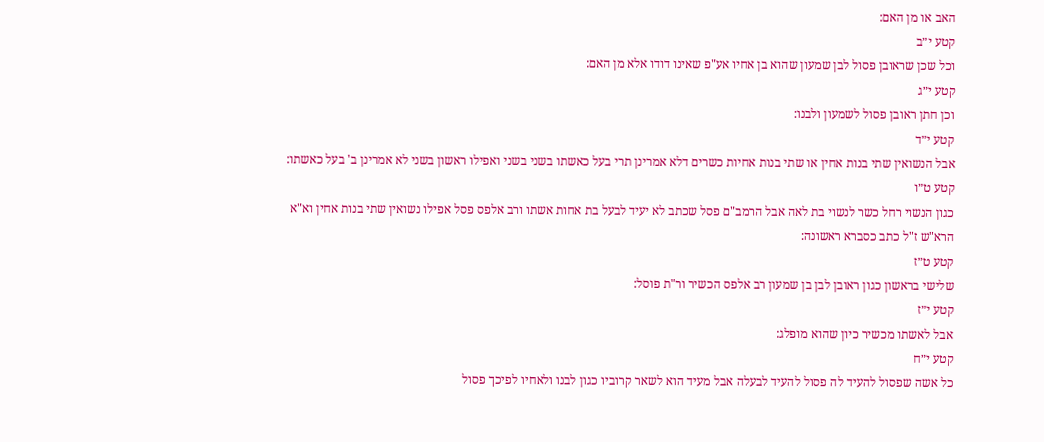האב או מן האם:
קטע י״ב
וכל שכן שראובן פסול לבן שמעון שהוא בן אחיו אע"פ שאינו דודו אלא מן האם:
קטע י״ג
וכן חתן ראובן פסול לשמעון ולבנו:
קטע י״ד
אבל הנשואין שתי בנות אחין או שתי בנות אחיות כשרים דלא אמרינן תרי בעל כאשתו בשני בשני ואפילו ראשון בשני לא אמרינן ב' בעל כאשתו:
קטע ט״ו
כגון הנשוי רחל כשר לנשוי בת לאה אבל הרמב"ם פסל שכתב לא יעיד לבעל בת אחות אשתו ורב אלפס פסל אפילו נשואין שתי בנות אחין וא"א הרא"ש ז"ל כתב כסברא ראשונה:
קטע ט״ז
שלישי בראשון כגון ראובן לבן בן שמעון רב אלפס הכשיר ור"ת פוסל:
קטע י״ז
אבל לאשתו מכשיר כיון שהוא מופלג:
קטע י״ח
כל אשה שפסול להעיד לה פסול להעיד לבעלה אבל מעיד הוא לשאר קרוביו כגון לבנו ולאחיו לפיכך פסול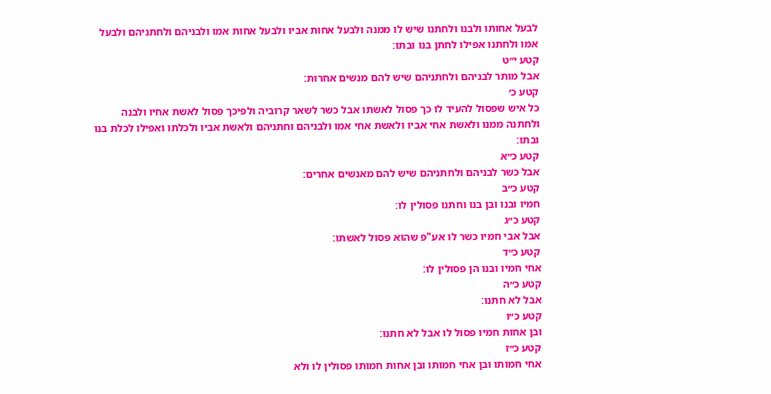לבעל אחותו ולבנו ולחתנו שיש לו ממנה ולבעל אחות אביו ולבעל אחות אמו ולבניהם ולחתניהם ולבעל אמו ולחתנו אפילו לחתן בנו ובתו:
קטע י״ט
אבל מותר לבניהם ולחתניהם שיש להם מנשים אחרות:
קטע כ׳
כל איש שפסול להעיד לו כך פסול לאשתו אבל כשר לשאר קרוביה ולפיכך פסול לאשת אחיו ולבנה ולחתנה ממנו ולאשת אחי אביו ולאשת אחי אמו ולבניהם וחתניהם ולאשת אביו ולכלתו ואפילו לכלת בנו ובתו:
קטע כ״א
אבל כשר לבניהם ולחתניהם שיש להם מאנשים אחרים:
קטע כ״ב
חמיו ובנו ובן בנו וחתנו פסולין לו:
קטע כ״ג
אבל אבי חמיו כשר לו אע"פ שהוא פסול לאשתו:
קטע כ״ד
אחי חמיו ובנו הן פסולין לו:
קטע כ״ה
אבל לא חתנו:
קטע כ״ו
ובן אחות חמיו פסול לו אבל לא חתנו:
קטע כ״ז
אחי חמותו ובן אחי חמותו ובן אחות חמותו פסולין לו ולא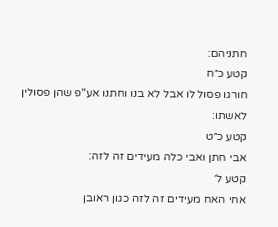חתניהם:
קטע כ״ח
חורגו פסול לו אבל לא בנו וחתנו אע"פ שהן פסולין לאשתו:
קטע כ״ט
אבי חתן ואבי כלה מעידים זה לזה:
קטע ל׳
אחי האח מעידים זה לזה כגון ראובן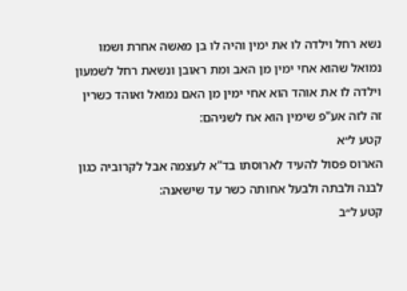נשא רחל וילדה לו את ימין והיה לו בן מאשה אחרת ושמו נמואל שהוא אחי ימין מן האב ומת ראובן ונשאת רחל לשמעון וילדה לו את אוהד הוא אחי ימין מן האם נמואל ואוהד כשרין זה לזה אע"פ שימין הוא אח לשניהם:
קטע ל״א
הארוס פסול להעיד לארוסתו בד"א לעצמה אבל לקרוביה כגון לבנה ולבתה ולבעל אחותה כשר עד שישאנה:
קטע ל״ב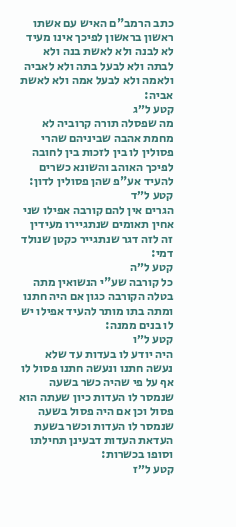כתב הרמב"ם האיש עם אשתו ראשון בראשון לפיכך אינו מעיד לא לבנה ולא לאשת בנה ולא לבתה ולא לבעל בתה ולא לאביה ולאמה ולא לבעל אמה ולא לאשת אביה:
קטע ל״ג
מה שפסלה תורה קרוביה לא מחמת אהבה שביניהם שהרי פסולין לו בין לזכות בין לחובה לפיכך האוהב והשונא כשרים להעיד אע"פ שהן פסולין לדון:
קטע ל״ד
הגרים אין להם קורבה אפילו שני אחין תאומים שנתגיירו מעידין זה לזה דגר שנתגייר כקטן שנולד דמי:
קטע ל״ה
כל קורבה שע"י הנשואין מתה בטלה הקורבה כגון אם היה חתנו ומתה בתו מותר להעיד אפילו יש לו בנים ממנה:
קטע ל״ו
היה יודע לו בעדות עד שלא נעשה חתנו ונעשה חתנו פסול לו אף על פי שהיה כשר בשעה שנמסר לו העדות כיון שעתה הוא פסול וכן אם היה פסול בשעה שנמסר לו העדות וכשר בשעת העדאת העדות דבעינן תחילתו וסופו בכשרות:
קטע ל״ז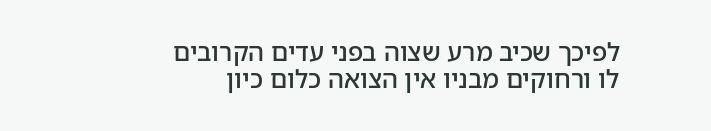לפיכך שכיב מרע שצוה בפני עדים הקרובים לו ורחוקים מבניו אין הצואה כלום כיון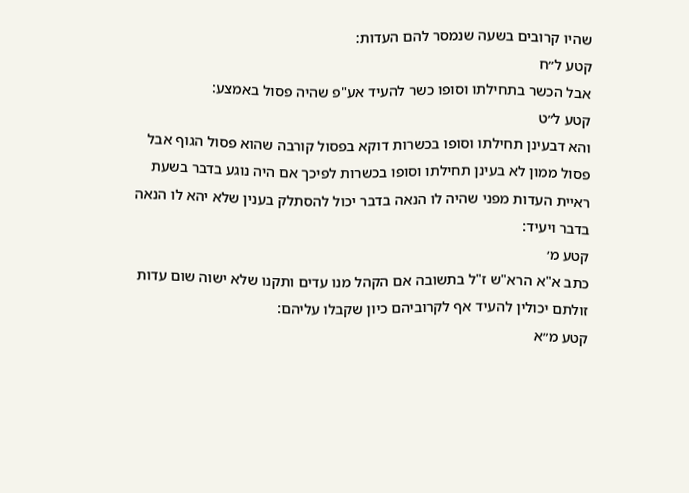שהיו קרובים בשעה שנמסר להם העדות:
קטע ל״ח
אבל הכשר בתחילתו וסופו כשר להעיד אע"פ שהיה פסול באמצע:
קטע ל״ט
והא דבעינן תחילתו וסופו בכשרות דוקא בפסול קורבה שהוא פסול הגוף אבל פסול ממון לא בעינן תחילתו וסופו בכשרות לפיכך אם היה נוגע בדבר בשעת ראיית העדות מפני שהיה לו הנאה בדבר יכול להסתלק בענין שלא יהא לו הנאה בדבר ויעיד:
קטע מ׳
כתב א"א הרא"ש ז"ל בתשובה אם הקהל מנו עדים ותקנו שלא ישוה שום עדות זולתם יכולין להעיד אף לקרוביהם כיון שקבלו עליהם:
קטע מ״א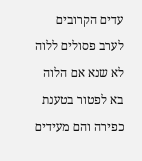עדים הקרובים לערב פסולים ללוה לא שנא אם הלוה בא לפטור בטענת כפירה והם מעידים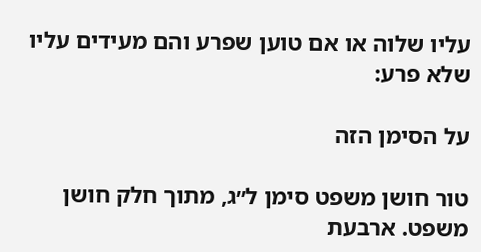עליו שלוה או אם טוען שפרע והם מעידים עליו שלא פרע:

על הסימן הזה

טור חושן משפט סימן ל״ג, מתוך חלק חושן משפט. ארבעת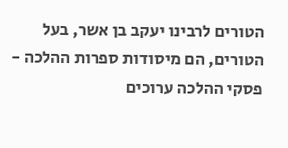הטורים לרבינו יעקב בן אשר, בעל הטורים, הם מיסודות ספרות ההלכה - פסקי ההלכה ערוכים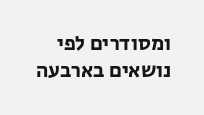ומסודרים לפי נושאים בארבעה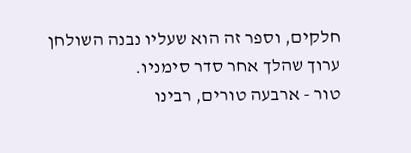חלקים, וספר זה הוא שעליו נבנה השולחן ערוך שהלך אחר סדר סימניו.
טור - ארבעה טורים, רבינו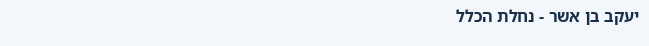יעקב בן אשר - נחלת הכלל